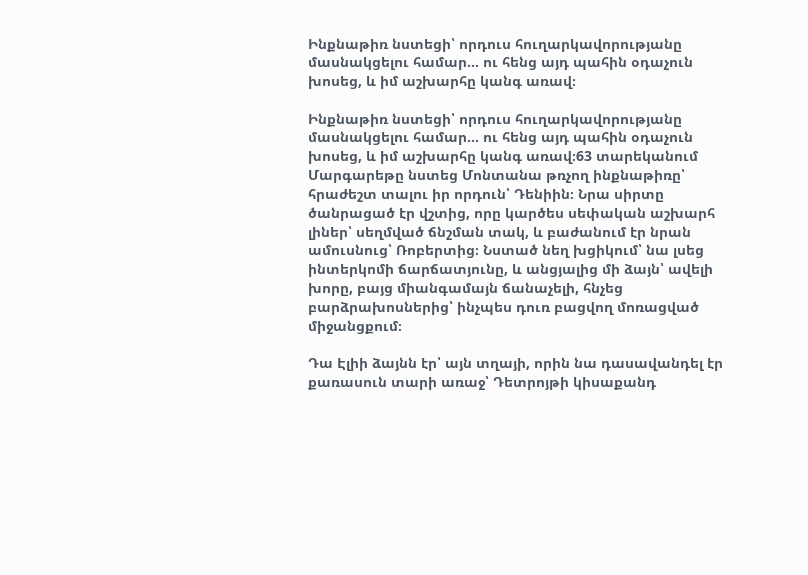Ինքնաթիռ նստեցի՝ որդուս հուղարկավորությանը մասնակցելու համար… ու հենց այդ պահին օդաչուն խոսեց, և իմ աշխարհը կանգ առավ։

Ինքնաթիռ նստեցի՝ որդուս հուղարկավորությանը մասնակցելու համար… ու հենց այդ պահին օդաչուն խոսեց, և իմ աշխարհը կանգ առավ։63 տարեկանում Մարգարեթը նստեց Մոնտանա թռչող ինքնաթիռը՝ հրաժեշտ տալու իր որդուն՝ Դենիին։ Նրա սիրտը ծանրացած էր վշտից, որը կարծես սեփական աշխարհ լիներ՝ սեղմված ճնշման տակ, և բաժանում էր նրան ամուսնուց՝ Ռոբերտից։ Նստած նեղ խցիկում՝ նա լսեց ինտերկոմի ճարճատյունը, և անցյալից մի ձայն՝ ավելի խորը, բայց միանգամայն ճանաչելի, հնչեց բարձրախոսներից՝ ինչպես դուռ բացվող մոռացված միջանցքում։

Դա Էլիի ձայնն էր՝ այն տղայի, որին նա դասավանդել էր քառասուն տարի առաջ՝ Դետրոյթի կիսաքանդ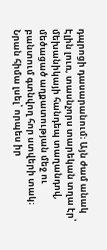դպրոցի դասարանում։ Այն ժամ անակ Էլին լուռ, տասնչորս տարեկան տղա էր՝ մեխանիկայի հանդեպ տաղանդով, մեծացած աղքատության մեջ ու բանտում գտնվող հոր ստվերի տակ։ Նրան հիմա լսել՝ որպես իր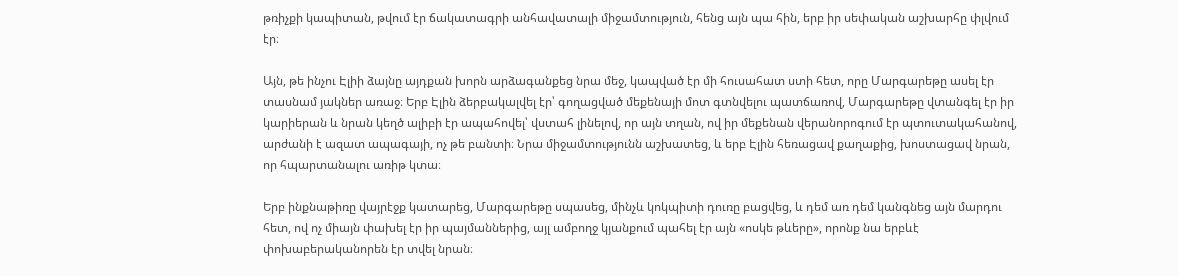թռիչքի կապիտան, թվում էր ճակատագրի անհավատալի միջամտություն, հենց այն պա հին, երբ իր սեփական աշխարհը փլվում էր։

Այն, թե ինչու Էլիի ձայնը այդքան խորն արձագանքեց նրա մեջ, կապված էր մի հուսահատ ստի հետ, որը Մարգարեթը ասել էր տասնամ յակներ առաջ։ Երբ Էլին ձերբակալվել էր՝ գողացված մեքենայի մոտ գտնվելու պատճառով, Մարգարեթը վտանգել էր իր կարիերան և նրան կեղծ ալիբի էր ապահովել՝ վստահ լինելով, որ այն տղան, ով իր մեքենան վերանորոգում էր պտուտակահանով, արժանի է ազատ ապագայի, ոչ թե բանտի։ Նրա միջամտությունն աշխատեց, և երբ Էլին հեռացավ քաղաքից, խոստացավ նրան, որ հպարտանալու առիթ կտա։

Երբ ինքնաթիռը վայրէջք կատարեց, Մարգարեթը սպասեց, մինչև կոկպիտի դուռը բացվեց, և դեմ առ դեմ կանգնեց այն մարդու հետ, ով ոչ միայն փախել էր իր պայմաններից, այլ ամբողջ կյանքում պահել էր այն «ոսկե թևերը», որոնք նա երբևէ փոխաբերականորեն էր տվել նրան։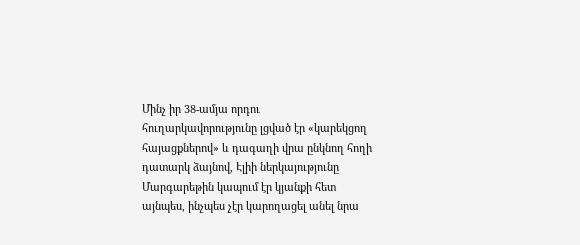Մինչ իր 38-ամյա որդու հուղարկավորությունը լցված էր «կարեկցող հայացքներով» և դագաղի վրա ընկնող հողի դատարկ ձայնով, Էլիի ներկայությունը Մարգարեթին կապում էր կյանքի հետ այնպես, ինչպես չէր կարողացել անել նրա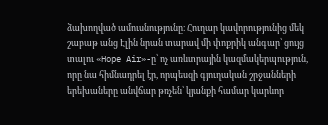ձախողված ամուսնությունը։ Հուղար կավորությունից մեկ շաբաթ անց Էլին նրան տարավ մի փոքրիկ անգար՝ ցույց տալու «Hope Air»-ը՝ ոչ առևտրային կազմակերպություն, որը նա հիմնադրել էր, որպեսզի գյուղական շրջանների երեխաները անվճար թռչեն՝ կյանքի համար կարևոր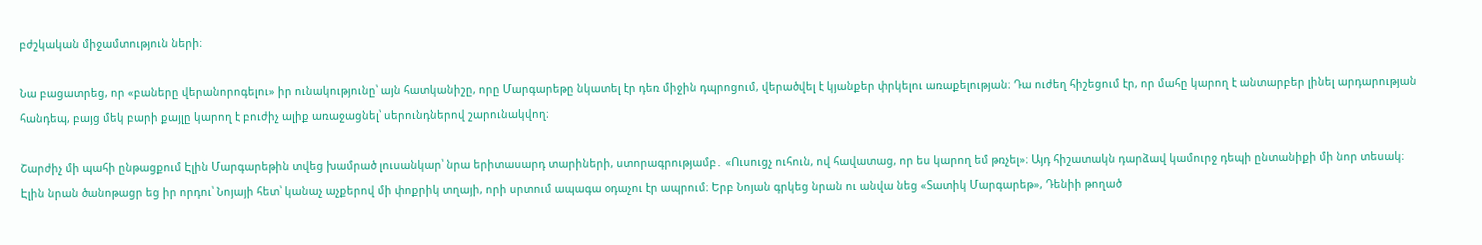բժշկական միջամտություն ների։

Նա բացատրեց, որ «բաները վերանորոգելու» իր ունակությունը՝ այն հատկանիշը, որը Մարգարեթը նկատել էր դեռ միջին դպրոցում, վերածվել է կյանքեր փրկելու առաքելության։ Դա ուժեղ հիշեցում էր, որ մահը կարող է անտարբեր լինել արդարության հանդեպ, բայց մեկ բարի քայլը կարող է բուժիչ ալիք առաջացնել՝ սերունդներով շարունակվող։

Շարժիչ մի պահի ընթացքում Էլին Մարգարեթին տվեց խամրած լուսանկար՝ նրա երիտասարդ տարիների, ստորագրությամբ․ «Ուսուցչ ուհուն, ով հավատաց, որ ես կարող եմ թռչել»։ Այդ հիշատակն դարձավ կամուրջ դեպի ընտանիքի մի նոր տեսակ։ Էլին նրան ծանոթացր եց իր որդու՝ Նոյայի հետ՝ կանաչ աչքերով մի փոքրիկ տղայի, որի սրտում ապագա օդաչու էր ապրում։ Երբ Նոյան գրկեց նրան ու անվա նեց «Տատիկ Մարգարեթ», Դենիի թողած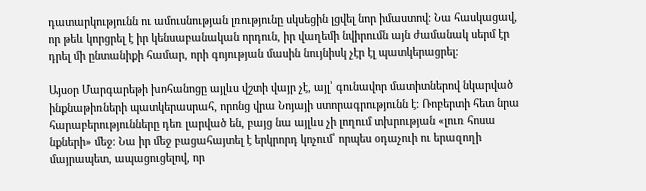դատարկությունն ու ամուսնության լռությունը սկսեցին լցվել նոր իմաստով։ Նա հասկացավ, որ թեև կորցրել է իր կենսաբանական որդուն, իր վաղեմի նվիրումն այն ժամանակ սերմ էր դրել մի ընտանիքի համար, որի գոյության մասին նույնիսկ չէր էլ պատկերացրել։

Այսօր Մարգարեթի խոհանոցը այլևս վշտի վայր չէ, այլ՝ գունավոր մատիտներով նկարված ինքնաթիռների պատկերասրահ, որոնց վրա Նոյայի ստորագրությունն է։ Ռոբերտի հետ նրա հարաբերությունները դեռ լարված են, բայց նա այլևս չի լողում տխրության «լուռ հոսա նքների» մեջ։ Նա իր մեջ բացահայտել է երկրորդ կոչում՝ որպես օդաչուի ու երազողի մայրապետ, ապացուցելով, որ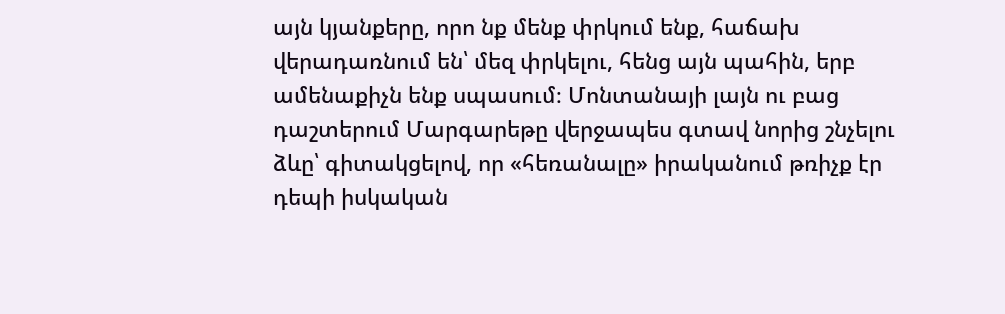այն կյանքերը, որո նք մենք փրկում ենք, հաճախ վերադառնում են՝ մեզ փրկելու, հենց այն պահին, երբ ամենաքիչն ենք սպասում։ Մոնտանայի լայն ու բաց դաշտերում Մարգարեթը վերջապես գտավ նորից շնչելու ձևը՝ գիտակցելով, որ «հեռանալը» իրականում թռիչք էր դեպի իսկական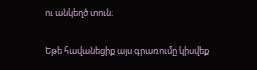ու անկեղծ տուն։

Եթե հավանեցիք այս գրառումը կիսվեք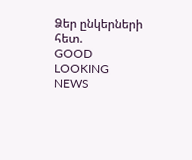Ձեր ընկերների հետ.
GOOD LOOKING NEWS